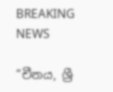BREAKING NEWS

“චීනය, ශ්‍රී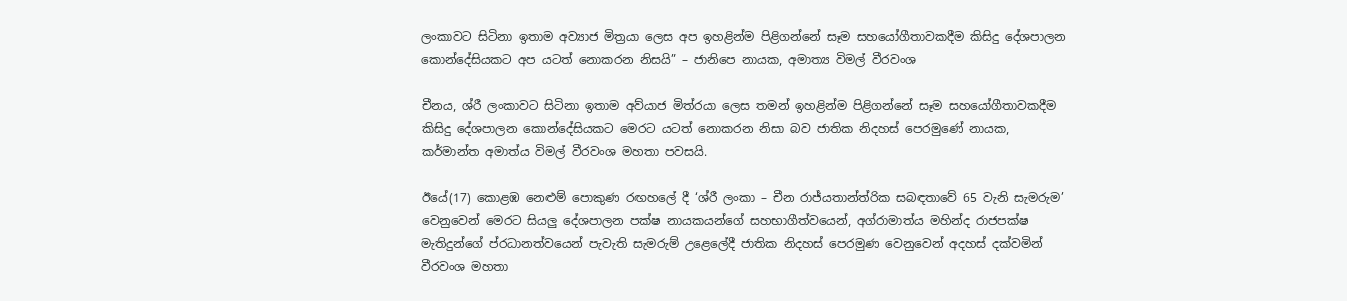ලංකාවට සිටිනා ඉතාම අව්‍යාජ මිත්‍රයා ලෙස අප ඉහළින්ම පිළිගන්නේ සෑම සහයෝගීතාවකදීම කිසිදු දේශපාලන කොන්දේසියකට අප යටත් නොකරන නිසයි” – ජානිපෙ නායක, අමාත්‍ය විමල් වීරවංශ

චීනය, ශ්රී ලංකාවට සිටිනා ඉතාම අව්යාජ මිත්රයා ලෙස තමන් ඉහළින්ම පිළිගන්නේ සෑම සහයෝගීතාවකදීම කිසිදු දේශපාලන කොන්දේසියකට මෙරට යටත් නොකරන නිසා බව ජාතික නිදහස් පෙරමුණේ නායක, කර්මාන්ත අමාත්ය විමල් වීරවංශ මහතා පවසයි.

ඊයේ(17) කොළඹ නෙළුම් පොකුණ රඟහලේ දී ‘ශ්රී ලංකා – චීන රාජ්යතාන්ත්රික සබඳතාවේ 65 වැනි සැමරුම’ වෙනුවෙන් මෙරට සියලු දේශපාලන පක්ෂ නායකයන්ගේ සහභාගීත්වයෙන්, අග්රාමාත්ය මහින්ද රාජපක්ෂ මැතිදුන්ගේ ප්රධානත්වයෙන් පැවැති සැමරුම් උළෙලේදී ජාතික නිදහස් පෙරමුණ වෙනුවෙන් අදහස් දක්වමින් වීරවංශ මහතා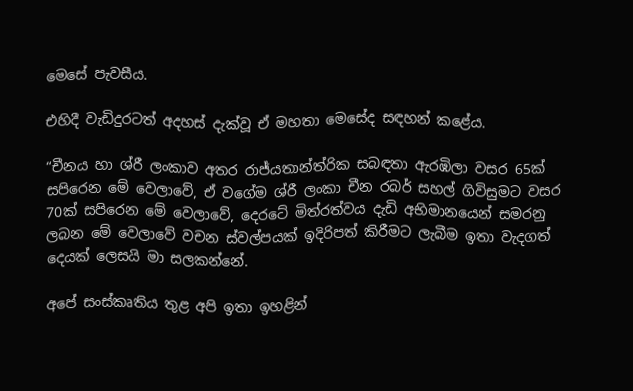මෙසේ පැවසීය.

එහිදී වැඩිදුරටත් අදහස් දැක්වූ ඒ මහතා මෙසේද සඳහන් කළේය.

“චීනය හා ශ්රී ලංකාව අතර රාජ්යතාන්ත්රික සබඳතා ඇරඹිලා වසර 65ක් සපිරෙන මේ වෙලාවේ, ඒ වගේම ශ්රී ලංකා චීන රබර් සහල් ගිවිසුමට වසර 70ක් සපිරෙන මේ වෙලාවේ, දෙරටේ මිත්රත්වය දැඩි අභිමානයෙන් සමරනු ලබන මේ වෙලාවේ වචන ස්වල්පයක් ඉදිරිපත් කිරීමට ලැබීම ඉතා වැදගත් දෙයක් ලෙසයි මා සලකන්නේ.

අපේ සංස්කෘතිය තුළ අපි ඉතා ඉහළින්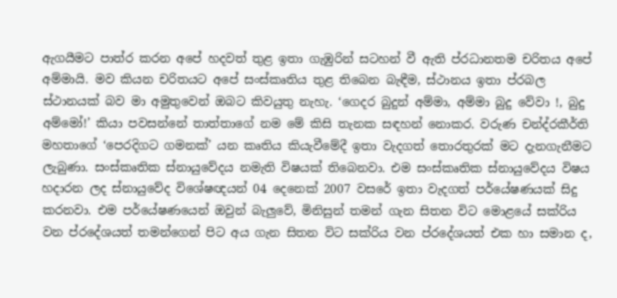ඇගයීමට පාත්ර කරන අපේ හදවත් තුළ ඉතා ගැඹුරින් සටහන් වී ඇති ප්රධානතම චරිතය අපේ අම්මායි. මව කියන චරිතයට අපේ සංස්කෘතිය තුළ තිබෙන බැඳීම, ස්ථානය ඉතා ප්රබල ස්ථානයක් බව මා අමුතුවෙන් ඔබට කිවයුතු නැහැ. ‘ගෙදර බුදුන් අම්මා, අම්මා බුදු වේවා !, බුදු අම්මෝ!’ කියා පවසන්නේ තාත්තාගේ නම මේ කිසි තැනක සඳහන් නොකර. වරුණ චන්ද්රකීර්ති මහතාගේ ‘පෙරදිගට ගමනක්’ යන කෘතිය කියැවීමේදී ඉතා වැදගත් තොරතුරක් මට දැනගැනීමට ලැබුණා. සංස්කෘතික ස්නායුවේදය නමැති විෂයක් තිබෙනවා. එම සංස්කෘතික ස්නායුවේදය විෂය හදාරන ලද ස්නායුවේද විශේෂඥයන් 04 දෙනෙක් 2007 වසරේ ඉතා වැදගත් පර්යේෂණයක් සිදු කරනවා. එම පර්යේෂණයෙන් ඔවුන් බැලුවේ, මිනිසුන් තමන් ගැන සිතන විට මොළයේ සක්රිය වන ප්රදේශයත් තමන්ගෙන් පිට අය ගැන සිතන විට සක්රිය වන ප්රදේශයත් එක හා සමාන ද,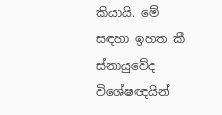කියායි. මේ සඳහා ඉහත කී ස්නායුවේද විශේෂඥයින්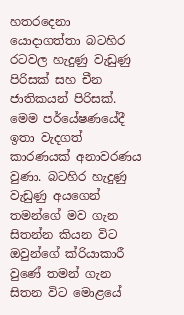හතරදෙනා යොදාගත්තා බටහිර රටවල හැදුණු වැඩුණු පිරිසක් සහ චීන ජාතිකයන් පිරිසක්. මෙම පර්යේෂණයේදී ඉතා වැදගත් කාරණයක් අනාවරණය වුණා. බටහිර හැදුණු වැඩුණු අයගෙන් තමන්ගේ මව ගැන සිතන්න කියන විට ඔවුන්ගේ ක්රියාකාරී වුණේ තමන් ගැන සිතන විට මොළයේ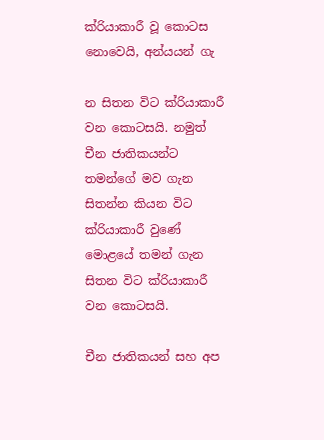ක්රියාකාරී වූ කොටස නොවෙයි, අන්යයන් ගැ

න සිතන විට ක්රියාකාරී වන කොටසයි. නමුත් චීන ජාතිකයන්ට තමන්ගේ මව ගැන සිතන්න කියන විට ක්රියාකාරී වුණේ මොළයේ තමන් ගැන සිතන විට ක්රියාකාරී වන කොටසයි.

චීන ජාතිකයන් සහ අප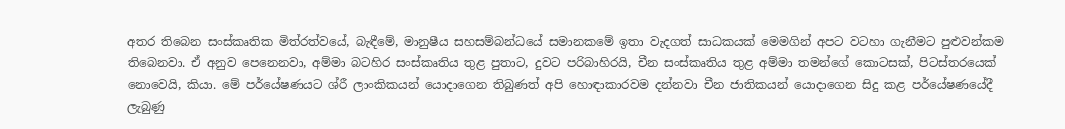අතර තිබෙන සංස්කෘතික මිත්රත්වයේ, බැඳීමේ, මානුෂීය සහසම්බන්ධයේ සමානකමේ ඉතා වැදගත් සාධකයක් මෙමගින් අපට වටහා ගැනීමට පුළුවන්කම තිබෙනවා. ඒ අනුව පෙනෙනවා, අම්මා බටහිර සංස්කෘතිය තුළ පුතාට, දුවට පරිබාහිරයි, චීන සංස්කෘතිය තුළ අම්මා තමන්ගේ කොටසක්, පිටස්තරයෙක් නොවෙයි, කියා. මේ පර්යේෂණයට ශ්රී ලාංකිකයන් යොදාගෙන තිබුණත් අපි හොඳාකාරවම දන්නවා චීන ජාතිකයන් යොදාගෙන සිදු කළ පර්යේෂණයේදී ලැබුණු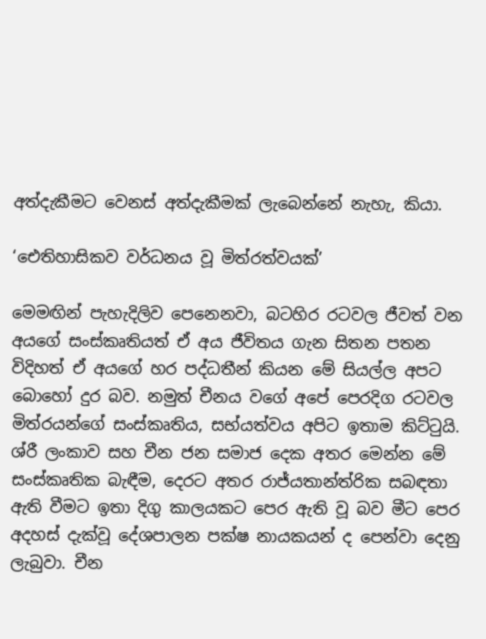අත්දැකීමට වෙනස් අත්දැකීමක් ලැබෙන්නේ නැහැ, කියා.

‘ඓතිහාසිකව වර්ධනය වූ මිත්රත්වයක්’

මෙමඟින් පැහැදිලිව පෙනෙනවා, බටහිර රටවල ජීවත් වන අයගේ සංස්කෘතියත් ඒ අය ජීවිතය ගැන සිතන පතන විදිහත් ඒ අයගේ හර පද්ධතීන් කියන මේ සියල්ල අපට බොහෝ දුර බව. නමුත් චීනය වගේ අපේ පෙරදිග රටවල මිත්රයන්ගේ සංස්කෘතිය, සභ්යත්වය අපිට ඉතාම කිට්ටුයි. ශ්රී ලංකාව සහ චීන ජන සමාජ දෙක අතර මෙන්න මේ සංස්කෘතික බැඳීම, දෙරට අතර රාජ්යතාන්ත්රික සබඳතා ඇති වීමට ඉතා දිගු කාලයකට පෙර ඇති වූ බව මීට පෙර අදහස් දැක්වූ දේශපාලන පක්ෂ නායකයන් ද පෙන්වා දෙනු ලැබුවා. චීන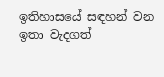ඉතිහාසයේ සඳහන් වන ඉතා වැදගත්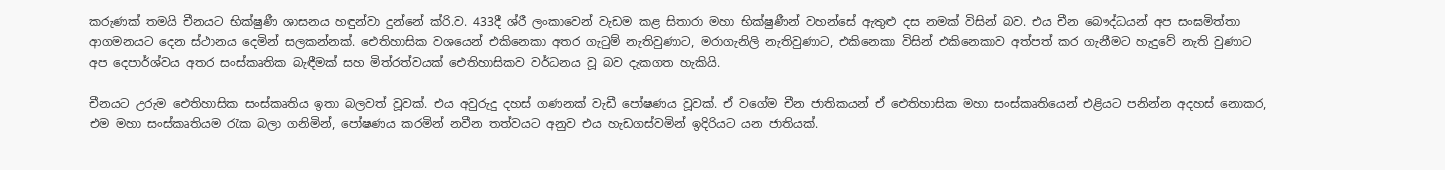කරුණක් තමයි චීනයට භික්ෂුණී ශාසනය හඳුන්වා දුන්නේ ක්රි.ව. 433දී ශ්රී ලංකාවෙන් වැඩම කළ සිතාරා මහා භික්ෂුණීන් වහන්සේ ඇතුළු දස නමක් විසින් බව. එය චීන බෞද්ධයන් අප සංඝමිත්තා ආගමනයට දෙන ස්ථානය දෙමින් සලකන්නක්. ඓතිහාසික වශයෙන් එකිනෙකා අතර ගැටුම් නැතිවුණාට, මරාගැනිලි නැතිවුණාට, එකිනෙකා විසින් එකිනෙකාව අත්පත් කර ගැනීමට හැදුවේ නැති වුණාට අප දෙපාර්ශ්වය අතර සංස්කෘතික බැඳීමක් සහ මිත්රත්වයක් ඓතිහාසිකව වර්ධනය වූ බව දැකගත හැකියි.

චීනයට උරුම ඓතිහාසික සංස්කෘතිය ඉතා බලවත් වූවක්. එය අවුරුදු දහස් ගණනක් වැඩී පෝෂණය වූවක්. ඒ වගේම චීන ජාතිකයන් ඒ ඓතිහාසික මහා සංස්කෘතියෙන් එළියට පනින්න අදහස් නොකර, එම මහා සංස්කෘතියම රැක බලා ගනිමින්, පෝෂණය කරමින් නවීන තත්වයට අනුව එය හැඩගස්වමින් ඉදිරියට යන ජාතියක්.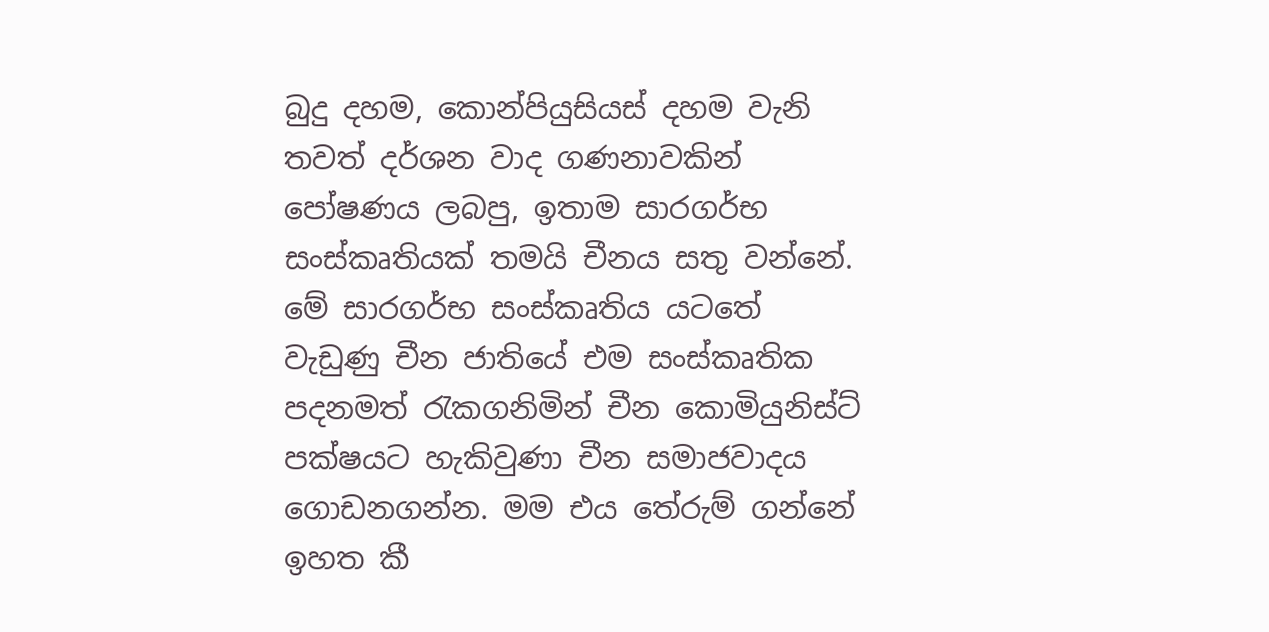බුදු දහම, කොන්පියුසියස් දහම වැනි තවත් දර්ශන වාද ගණනාවකින් පෝෂණය ලබපු, ඉතාම සාරගර්භ සංස්කෘතියක් තමයි චීනය සතු වන්නේ. මේ සාරගර්භ සංස්කෘතිය යටතේ වැඩුණු චීන ජාතියේ එම සංස්කෘතික පදනමත් රැකගනිමින් චීන කොමියුනිස්ට් පක්ෂයට හැකිවුණා චීන සමාජවාදය ගොඩනගන්න. මම එය තේරුම් ගන්නේ ඉහත කී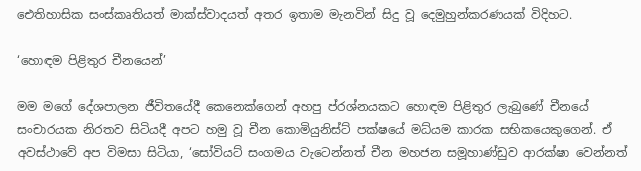ඓතිහාසික සංස්කෘතියත් මාක්ස්වාදයත් අතර ඉතාම මැනවින් සිදු වූ දෙමුහුන්කරණයක් විදිහට.

‘හොඳම පිළිතුර චීනයෙන්’

මම මගේ දේශපාලන ජීවිතයේදී කෙනෙක්ගෙන් අහපු ප්රශ්නයකට හොඳම පිළිතුර ලැබුණේ චීනයේ සංචාරයක නිරතව සිටියදී අපට හමු වූ චීන කොමියුනිස්ට් පක්ෂයේ මධ්යම කාරක සභිකයෙකුගෙන්. ඒ අවස්ථාවේ අප විමසා සිටියා, ‘සෝවියට් සංගමය වැටෙන්නත් චීන මහජන සමූහාණ්ඩුව ආරක්ෂා වෙන්නත්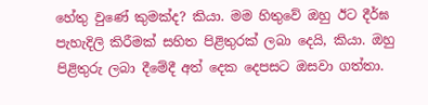හේතු වුණේ කුමක්ද? කියා. මම හිතුවේ ඔහු ඊට දීර්ඝ පැහැදිලි කිරීමක් සහිත පිළිතුරක් ලබා දෙයි, කියා. ඔහු පිළිතුරු ලබා දීමේදී අත් දෙක දෙපසට ඔසවා ගත්තා.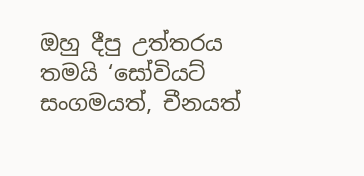ඔහු දීපු උත්තරය තමයි ‘සෝවියට් සංගමයත්, චීනයත්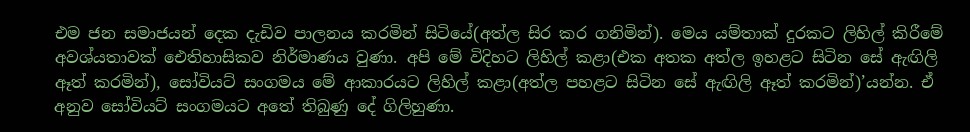එම ජන සමාජයන් දෙක දැඩිව පාලනය කරමින් සිටියේ(අත්ල සිර කර ගනිමින්). මෙය යම්තාක් දුරකට ලිහිල් කිරීමේ අවශ්යතාවක් ඓතිහාසිකව නිර්මාණය වුණා. අපි මේ විදිහට ලිහිල් කළා(එක අතක අත්ල ඉහළට සිටින සේ ඇඟිලි ඈත් කරමින්), සෝවියට් සංගමය මේ ආකාරයට ලිහිල් කළා(අත්ල පහළට සිටින සේ ඇඟිලි ඈත් කරමින්)’යන්න. ඒ අනුව සෝවියට් සංගමයට අතේ තිබුණු දේ ගිලිහුණා.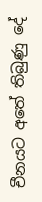චීනයට අතේ තිබුණු දේ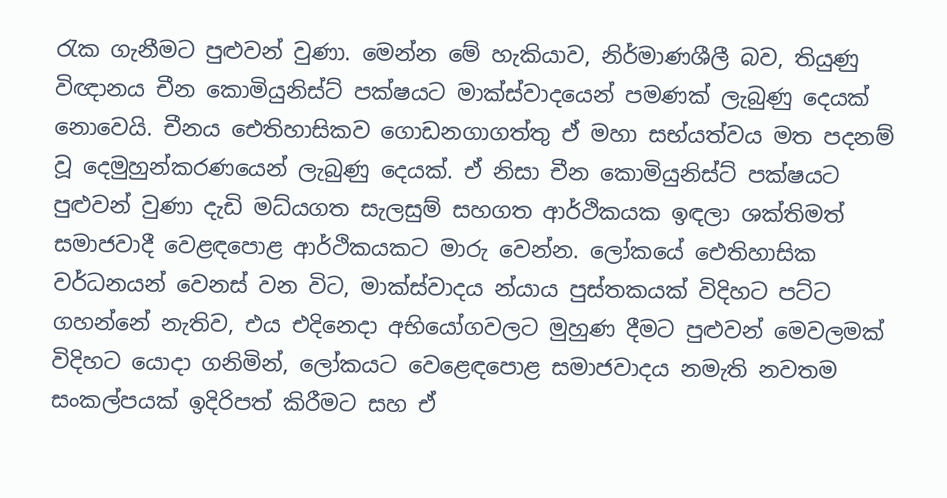රැක ගැනීමට පුළුවන් වුණා. මෙන්න මේ හැකියාව, නිර්මාණශීලී බව, තියුණු විඥානය චීන කොමියුනිස්ට් පක්ෂයට මාක්ස්වාදයෙන් පමණක් ලැබුණු දෙයක් නොවෙයි. චීනය ඓතිහාසිකව ගොඩනගාගත්තු ඒ මහා සභ්යත්වය මත පදනම් වූ දෙමුහුන්කරණයෙන් ලැබුණු දෙයක්. ඒ නිසා චීන කොමියුනිස්ට් පක්ෂයට පුළුවන් වුණා දැඩි මධ්යගත සැලසුම් සහගත ආර්ථිකයක ඉඳලා ශක්තිමත් සමාජවාදී වෙළඳපොළ ආර්ථිකයකට මාරු වෙන්න. ලෝකයේ ඓතිහාසික වර්ධනයන් වෙනස් වන විට, මාක්ස්වාදය න්යාය පුස්තකයක් විදිහට පට්ට ගහන්නේ නැතිව, එය එදිනෙදා අභියෝගවලට මුහුණ දීමට පුළුවන් මෙවලමක් විදිහට යොදා ගනිමින්, ලෝකයට වෙළෙඳපොළ සමාජවාදය නමැති නවතම සංකල්පයක් ඉදිරිපත් කිරීමට සහ ඒ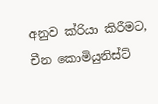අනුව ක්රියා කිරීමට, චීන කොමියුනිස්ට්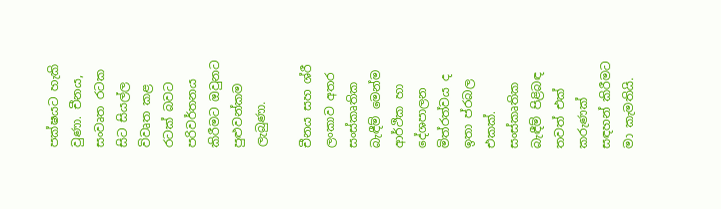පක්ෂයට හැකි වුණා. චීනය, සංවෘත රටක සිට සියල්ල විවෘත කළ රටක් බවට පරිවර්තනය කිරීමට ඔවුනට පුළුවන්කම ලැබුණා.

චීනය සහ ශ්රී ලංකාව අතර සංස්කෘතික බැඳීම් මෙන්ම ආර්ථික හා දේශපාලන මිත්රත්වය ද ඉතා ප්රබල එකක්. සංස්කෘතික බැඳීම් පිළිබඳ තවත් එක් කරුණක් සඳහන් කිරීමට මා කැමතියි.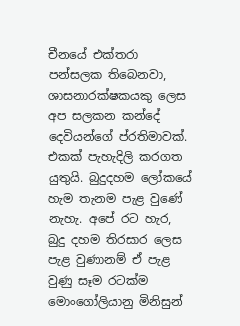චීනයේ එක්තරා පන්සලක තිබෙනවා, ශාසනාරක්ෂකයකු ලෙස අප සලකන කන්දේ දෙවියන්ගේ ප්රතිමාවක්. එකක් පැහැදිලි කරගත යුතුයි. බුදුදහම ලෝකයේ හැම තැනම පැළ වුණේ නැහැ. අපේ රට හැර, බුදු දහම තිරසාර ලෙස පැළ වුණානම් ඒ පැළ වුණු සෑම රටක්ම මොංගෝලියානු මිනිසුන්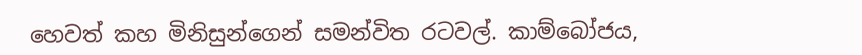හෙවත් කහ මිනිසුන්ගෙන් සමන්විත රටවල්. කාම්බෝජය,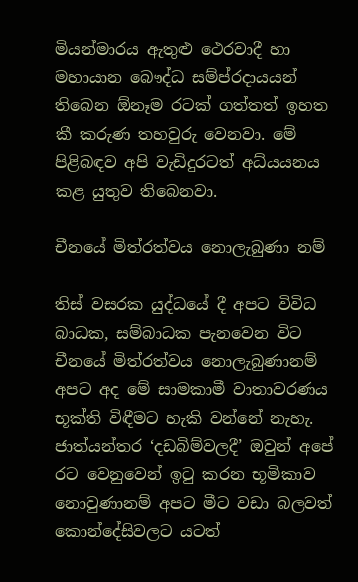මියන්මාරය ඇතුළු ථෙරවාදී හා මහායාන බෞද්ධ සම්ප්රදායයන් තිබෙන ඕනෑම රටක් ගත්තත් ඉහත කී කරුණ තහවුරු වෙනවා. මේ පිළිබඳව අපි වැඩිදුරටත් අධ්යයනය කළ යුතුව තිබෙනවා.

චීනයේ මිත්රත්වය නොලැබුණා නම්

තිස් වසරක යුද්ධයේ දී අපට විවිධ බාධක, සම්බාධක පැනවෙන විට චීනයේ මිත්රත්වය නොලැබුණානම් අපට අද මේ සාමකාමී වාතාවරණය භූක්ති විඳීමට හැකි වන්නේ නැහැ. ජාත්යන්තර ‘දඩබිම්වලදී’ ඔවුන් අපේ රට වෙනුවෙන් ඉටු කරන භූමිකාව නොවුණානම් අපට මීට වඩා බලවත් කොන්දේසිවලට යටත්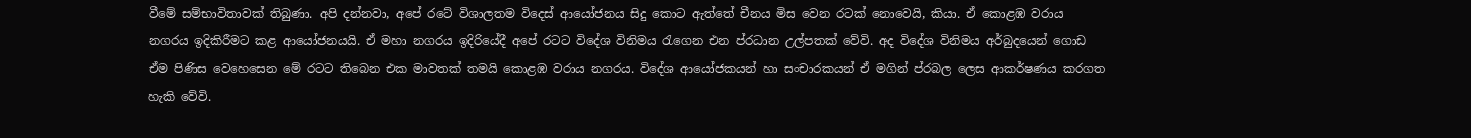වීමේ සම්භාවිතාවක් තිබුණා. අපි දන්නවා, අපේ රටේ විශාලතම විදෙස් ආයෝජනය සිදු කොට ඇත්තේ චීනය මිස වෙන රටක් නොවෙයි, කියා. ඒ කොළඹ වරාය නගරය ඉදිකිරීමට කළ ආයෝජනයයි. ඒ මහා නගරය ඉදිරියේදී අපේ රටට විදේශ විනිමය රැගෙන එන ප්රධාන උල්පතක් වේවි. අද විදේශ විනිමය අර්බුදයෙන් ගොඩ ඒම පිණිස වෙහෙසෙන මේ රටට තිබෙන එක මාවතක් තමයි කොළඹ වරාය නගරය. විදේශ ආයෝජකයන් හා සංචාරකයන් ඒ මගින් ප්රබල ලෙස ආකර්ෂණය කරගත හැකි වේවි.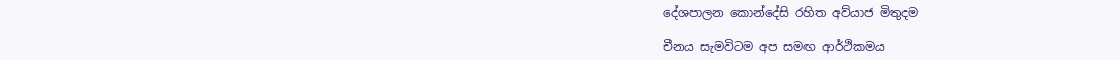දේශපාලන කොන්දේසි රහිත අව්යාජ මිතුදම

චීනය සැමවිටම අප සමඟ ආර්ථිකමය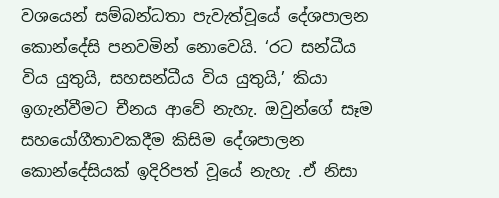වශයෙන් සම්බන්ධතා පැවැත්වූයේ දේශපාලන කොන්දේසි පනවමින් නොවෙයි. ‘රට සන්ධීය විය යුතුයි, සහසන්ධීය විය යුතුයි,’ කියා ඉගැන්වීමට චීනය ආවේ නැහැ. ඔවුන්ගේ සෑම සහයෝගීතාවකදීම කිසිම දේශපාලන කොන්දේසියක් ඉදිරිපත් වූයේ නැහැ .ඒ නිසා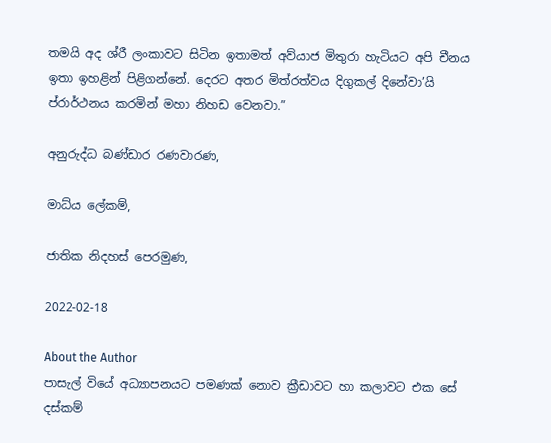තමයි අද ශ්රී ලංකාවට සිටින ඉතාමත් අව්යාජ මිතුරා හැටියට අපි චීනය ඉතා ඉහළින් පිළිගන්නේ. දෙරට අතර මිත්රත්වය දිගුකල් දිනේවා’යි ප්රාර්ථනය කරමින් මහා නිහඩ වෙනවා.”

අනුරුද්ධ බණ්ඩාර රණවාරණ,

මාධ්ය ලේකම්,

ජාතික නිදහස් පෙරමුණ,

2022-02-18

About the Author
පාසැල් වියේ අධ්‍යාපනයට පමණක් නොව ක්‍රීඩාවට හා කලාවට එක සේ දස්කම්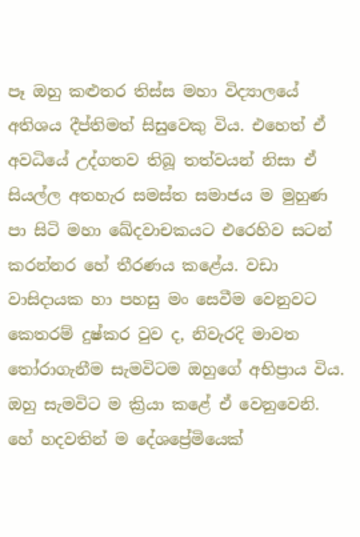පෑ ඔහු කළුතර තිස්ස මහා විද්‍යාලයේ අතිශය දීප්තිමත් සිසුවෙකු විය. එහෙත් ඒ අවධියේ උද්ගතව තිබූ තත්වයන් නිසා ඒ සියල්ල අතහැර සමස්ත සමාජය ම මුහුණ පා සිටි මහා ඛේදවාචකයට එරෙහිව සටන් කරන්නර හේ තීරණය කළේය. වඩා වාසිදායක හා පහසු මං සෙවීම වෙනුවට කෙතරම් දුෂ්කර වුව ද, නිවැරදි මාවත තෝරාගැනීම සැමවිටම ඔහුගේ අභිප්‍රාය විය. ඔහු සැමවිට ම ක්‍රියා කළේ ඒ වෙනුවෙනි. හේ හදවතින් ම දේශප්‍රේමියෙක්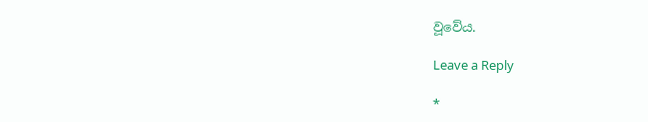වූවේය.

Leave a Reply

*